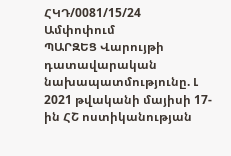ՀԿԴ/0081/15/24
Ամփոփում
ՊԱՐԶԵՑ Վարույթի դատավարական նախապատմությունը. Լ 2021 թվականի մայիսի 17-ին ՀՇ ոստիկանության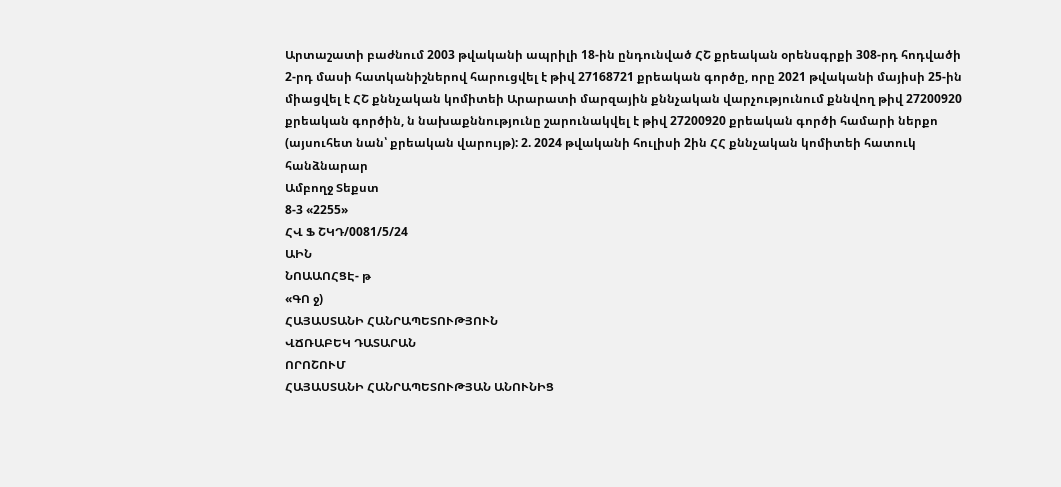Արտաշատի բաժնում 2003 թվականի ապրիլի 18-ին ընդունված ՀՇ քրեական օրենսգրքի 308-րդ հոդվածի 2-րդ մասի հատկանիշներով հարուցվել է թիվ 27168721 քրեական գործը, որը 2021 թվականի մայիսի 25-ին միացվել է ՀՇ քննչական կոմիտեի Արարատի մարզային քննչական վարչությունում քննվող թիվ 27200920 քրեական գործին, ն նախաքննությունը շարունակվել է թիվ 27200920 քրեական գործի համարի ներքո (այսուհետ նան՝ քրեական վարույթ): 2. 2024 թվականի հուլիսի 2ին ՀՀ քննչական կոմիտեի հատուկ հանձնարար
Ամբողջ Տեքստ
8-3 «2255»
ՀՎ Ֆ ՇԿԴ/0081/5/24
ԱԻՆ
ՆՈԱԱՈՀՑԷ- թ
«ԳՈ ջ)
ՀԱՅԱՍՏԱՆԻ ՀԱՆՐԱՊԵՏՈՒԹՅՈՒՆ
ՎՃՌԱԲԵԿ ԴԱՏԱՐԱՆ
ՈՐՈՇՈՒՄ
ՀԱՅԱՍՏԱՆԻ ՀԱՆՐԱՊԵՏՈՒԹՅԱՆ ԱՆՈՒՆԻՑ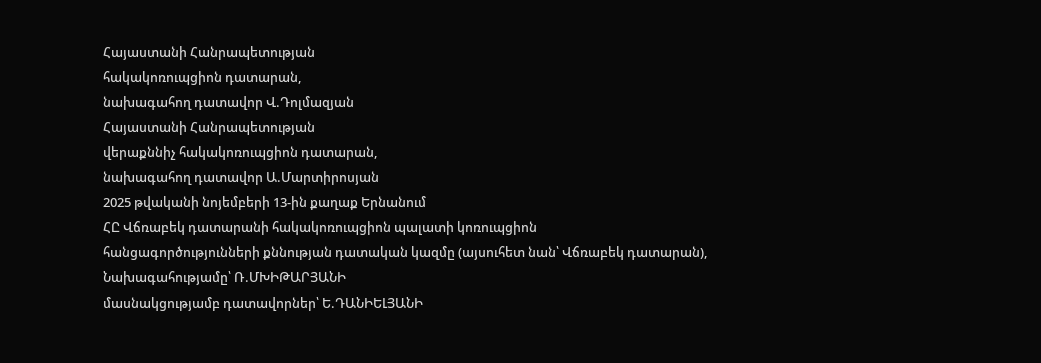Հայաստանի Հանրապետության
հակակոռուպցիոն դատարան,
նախագահող դատավոր Վ.Դոլմազյան
Հայաստանի Հանրապետության
վերաքննիչ հակակոռուպցիոն դատարան,
նախագահող դատավոր Ա.Մարտիրոսյան
2025 թվականի նոյեմբերի 13-ին քաղաք Երնանում
ՀԸ Վճռաբեկ դատարանի հակակոռուպցիոն պալատի կոռուպցիոն
հանցագործությունների քննության դատական կազմը (այսուհետ նան՝ Վճռաբեկ դատարան),
Նախագահությամը՝ Ռ.ՄԽԻԹԱՐՅԱՆԻ
մասնակցությամբ դատավորներ՝ Ե.ԴԱՆԻԵԼՅԱՆԻ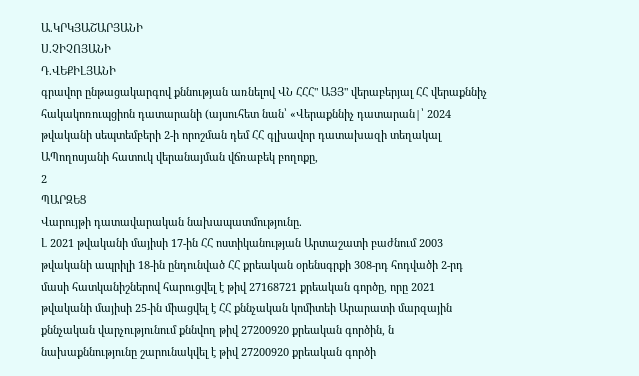Ա.ԿՐԿՅԱՇԱՐՅԱՆԻ
Ս.ՉԻՉՈՅԱՆԻ
Դ.ՎԵՔԻԼՅԱՆԻ
գրավոր ընթացակարգով քննության առնելով ՎՆ ՀՀՀ" ԱՅՅ" վերաբերյալ ՀՀ վերաքննիչ հակակոռուպցիոն դատարանի (այսուհետ նան՝ «Վերաքննիչ դատարան|՝ 2024 թվականի սեպտեմբերի 2-ի որոշման դեմ ՀՀ գլխավոր դատախազի տեղակալ ԱՊողոսյանի հատուկ վերանայման վճռաբեկ բողոքը,
2
ՊԱՐԶԵՑ
Վարույթի դատավարական նախապատմությունը.
Լ 2021 թվականի մայիսի 17-ին ՀՀ ոստիկանության Արտաշատի բաժնում 2003 թվականի ապրիլի 18-ին ընդունված ՀՀ քրեական օրենսգրքի 308-րդ հոդվածի 2-րդ մասի հատկանիշներով հարուցվել է թիվ 27168721 քրեական գործը, որը 2021 թվականի մայիսի 25-ին միացվել է ՀՀ քննչական կոմիտեի Արարատի մարզային քննչական վարչությունում քննվող թիվ 27200920 քրեական գործին, ն նախաքննությունը շարունակվել է թիվ 27200920 քրեական գործի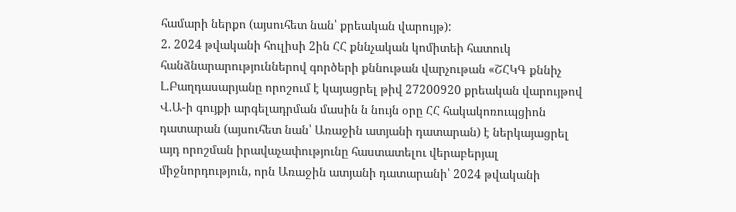համարի ներքո (այսուհետ նան՝ քրեական վարույթ):
2. 2024 թվականի հուլիսի 2ին ՀՀ քննչական կոմիտեի հատուկ
հանձնարարություններով գործերի քննութան վարչութան «ՇՀԿԳ քննիչ Լ.Բաղդասարյանը որոշում է կայացրել թիվ 27200920 քրեական վարույթով Վ.Ա-ի գույքի արգելադրման մասին ն նույն օրը ՀՀ հակակոռուպցիոն դատարան (այսուհետ նան՝ Առաջին ատյանի դատարան) է ներկայացրել այդ որոշման իրավաչափությունը հաստատելու վերաբերյալ միջնորդություն, որն Առաջին ատյանի դատարանի՝ 2024 թվականի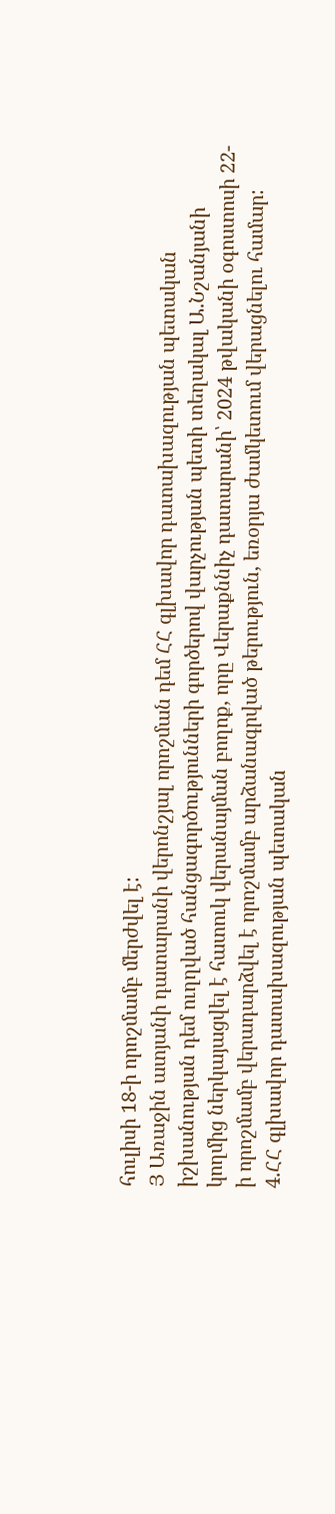հուլիսի 18-ի որոշմամբ մերժվել է:
Յ Առաջին ատյանի դատարանի վերոնշյալ որոշման դեմ ՀՀ գլխավոր դատախազության պետական իշխանության դեմ ուղղված հանցագործությունների գործերով վարչության պետի տեղակալ Ա.Նշանյանի կողմից ներկայացվել է հատուկ վերանայման բողոք, որը Վերաքննիչ դատարանի՝ 2024 թվականի օգոստոսի 22-ի որոշմամբ վերադարձվել է որոշմամբ արձանագրված թերություն, եռօրյա ժամկետում վերացնելու համար:
4.ՀՀ գլխավոր դատախազության պետական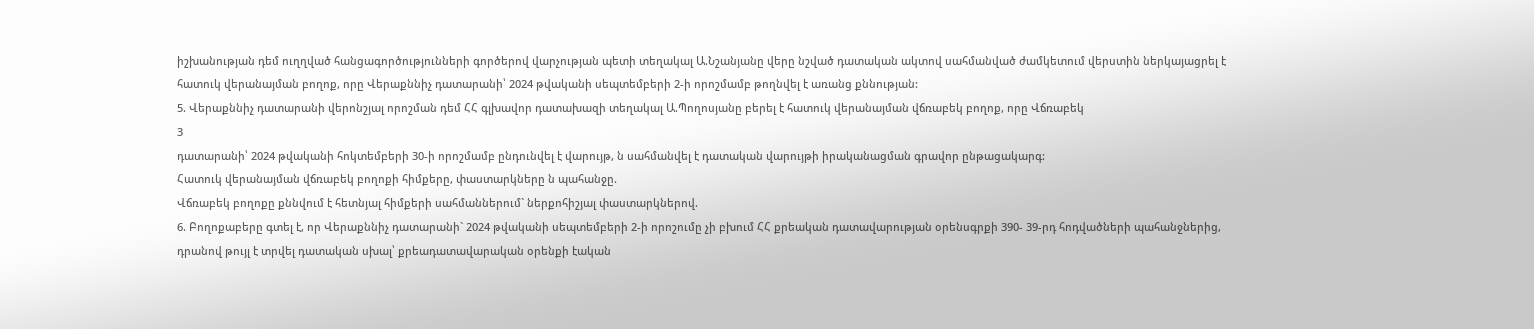իշխանության դեմ ուղղված հանցագործությունների գործերով վարչության պետի տեղակալ Ա.Նշանյանը վերը նշված դատական ակտով սահմանված ժամկետում վերստին ներկայացրել է հատուկ վերանայման բողոք, որը Վերաքննիչ դատարանի՝ 2024 թվականի սեպտեմբերի 2-ի որոշմամբ թողնվել է առանց քննության:
5. Վերաքննիչ դատարանի վերոնշյալ որոշման դեմ ՀՀ գլխավոր դատախազի տեղակալ Ա.Պողոսյանը բերել է հատուկ վերանայման վճռաբեկ բողոք, որը Վճռաբեկ
3
դատարանի՝ 2024 թվականի հոկտեմբերի 30-ի որոշմամբ ընդունվել է վարույթ, ն սահմանվել է դատական վարույթի իրականացման գրավոր ընթացակարգ:
Հատուկ վերանայման վճռաբեկ բողոքի հիմքերը, փաստարկները ն պահանջը.
Վճռաբեկ բողոքը քննվում է հետնյալ հիմքերի սահմաններում` ներքոհիշյալ փաստարկներով.
6. Բողոքաբերը գտել է, որ Վերաքննիչ դատարանի` 2024 թվականի սեպտեմբերի 2-ի որոշումը չի բխում ՀՀ քրեական դատավարության օրենսգրքի 390- 39-րդ հոդվածների պահանջներից, դրանով թույլ է տրվել դատական սխալ՝ քրեադատավարական օրենքի էական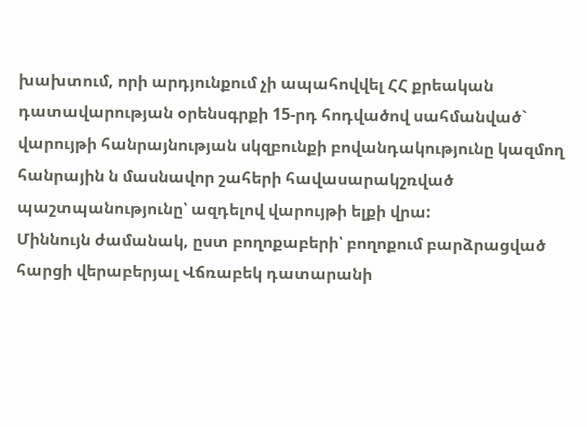խախտում, որի արդյունքում չի ապահովվել ՀՀ քրեական դատավարության օրենսգրքի 15-րդ հոդվածով սահմանված` վարույթի հանրայնության սկզբունքի բովանդակությունը կազմող հանրային ն մասնավոր շահերի հավասարակշռված պաշտպանությունը՝ ազդելով վարույթի ելքի վրա:
Միննույն ժամանակ, ըստ բողոքաբերի՝ բողոքում բարձրացված հարցի վերաբերյալ Վճռաբեկ դատարանի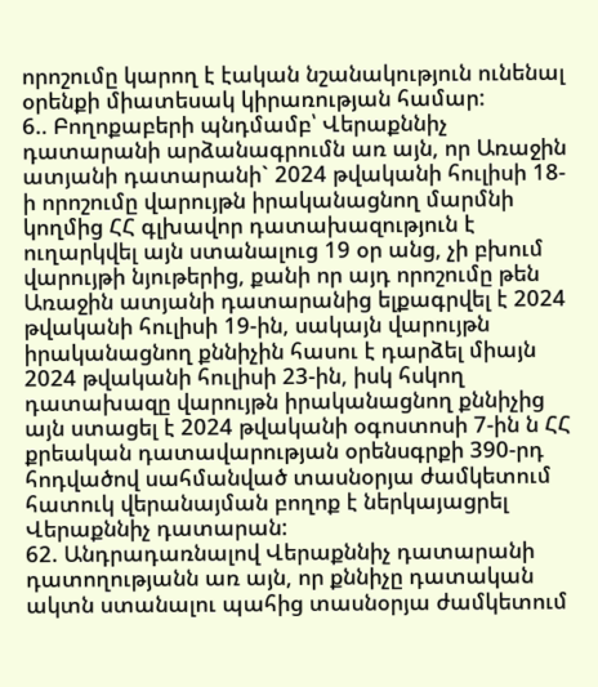որոշումը կարող է էական նշանակություն ունենալ օրենքի միատեսակ կիրառության համար:
6.. Բողոքաբերի պնդմամբ՝ Վերաքննիչ դատարանի արձանագրումն առ այն, որ Առաջին ատյանի դատարանի` 2024 թվականի հուլիսի 18-ի որոշումը վարույթն իրականացնող մարմնի կողմից ՀՀ գլխավոր դատախազություն է ուղարկվել այն ստանալուց 19 օր անց, չի բխում վարույթի նյութերից, քանի որ այդ որոշումը թեն Առաջին ատյանի դատարանից ելքագրվել է 2024 թվականի հուլիսի 19-ին, սակայն վարույթն իրականացնող քննիչին հասու է դարձել միայն 2024 թվականի հուլիսի 23-ին, իսկ հսկող դատախազը վարույթն իրականացնող քննիչից այն ստացել է 2024 թվականի օգոստոսի 7-ին ն ՀՀ քրեական դատավարության օրենսգրքի 390-րդ հոդվածով սահմանված տասնօրյա ժամկետում հատուկ վերանայման բողոք է ներկայացրել Վերաքննիչ դատարան:
62. Անդրադառնալով Վերաքննիչ դատարանի դատողությանն առ այն, որ քննիչը դատական ակտն ստանալու պահից տասնօրյա ժամկետում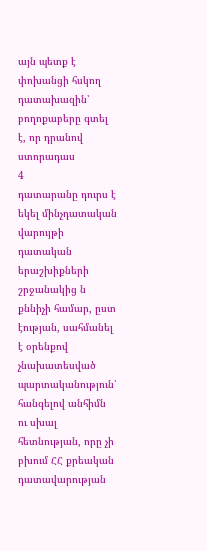այն պետք է փոխանցի հսկող դատախազին՝ բողոքաբերը գտել է, որ դրանով ստորադաս
4
դատարանը դուրս է եկել մինչդատական վարույթի դատական երաշխիքների շրջանակից ն քննիչի համար, ըստ էության, սահմանել է օրենքով չնախատեսված պարտականություն՝ հանգելով անհիմն ու սխալ հետնության, որը չի բխում ՀՀ քրեական դատավարության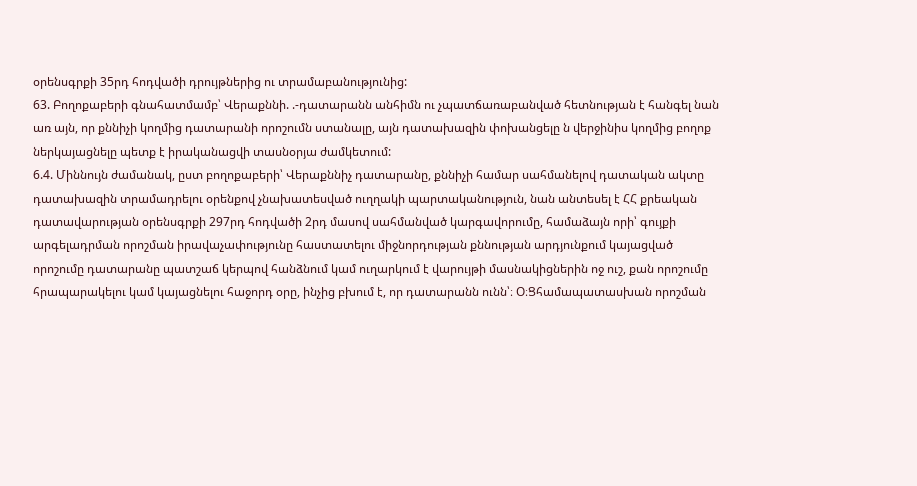օրենսգրքի 35րդ հոդվածի դրույթներից ու տրամաբանությունից:
63. Բողոքաբերի գնահատմամբ՝ Վերաքննի. .-դատարանն անհիմն ու չպատճառաբանված հետնության է հանգել նան առ այն, որ քննիչի կողմից դատարանի որոշումն ստանալը, այն դատախազին փոխանցելը ն վերջինիս կողմից բողոք ներկայացնելը պետք է իրականացվի տասնօրյա ժամկետում:
6.4. Միննույն ժամանակ, ըստ բողոքաբերի՝ Վերաքննիչ դատարանը, քննիչի համար սահմանելով դատական ակտը դատախազին տրամադրելու օրենքով չնախատեսված ուղղակի պարտականություն, նան անտեսել է ՀՀ քրեական դատավարության օրենսգրքի 297րդ հոդվածի 2րդ մասով սահմանված կարգավորումը, համաձայն որի՝ գույքի արգելադրման որոշման իրավաչափությունը հաստատելու միջնորդության քննության արդյունքում կայացված որոշումը դատարանը պատշաճ կերպով հանձնում կամ ուղարկում է վարույթի մասնակիցներին ոջ ուշ, քան որոշումը հրապարակելու կամ կայացնելու հաջորդ օրը, ինչից բխում է, որ դատարանն ունն՝։ Օ։Ցհամապատասխան որոշման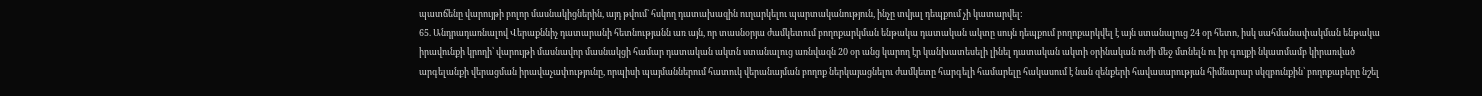պատճենը վարույթի բոլոր մասնակիցներին, այդ թվում` հսկող դատախազին ուղարկելու պարտականություն, ինչը տվյալ դեպքում չի կատարվել:
65. Անդրադառնալով Վերաքննիչ դատարանի հետնությանն առ այն, որ տասնօրյա ժամկետում բողոքարկման ենթակա դատական ակտը սույն դեպքում բողոքարկվել է այն ստանալուց 24 օր հետո, իսկ սահմանափակման ենթակա իրավունքի կրողի՝ վարույթի մասնավոր մասնակցի համար դատական ակտն ստանալուց առնվազն 20 օր անց կարող էր կանխատեսելի լինել դատական ակտի օրինական ուժի մեջ մտնելն ու իր գույքի նկատմամբ կիրառված արգելանքի վերացման իրավաչափությունը, որպիսի պայմաններում հատուկ վերանայման բողոք ներկայացնելու ժամկետը հարգելի համարելը հակասում է նան զենքերի հավասարության հիմնարար սկզբունքին՝ բողոքաբերը նշել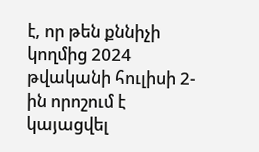է, որ թեն քննիչի կողմից 2024 թվականի հուլիսի 2-ին որոշում է կայացվել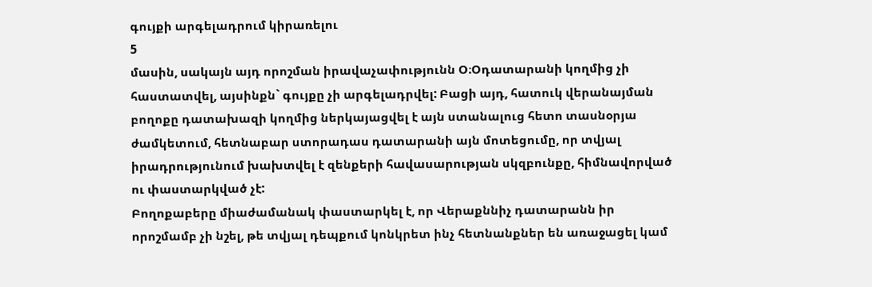գույքի արգելադրում կիրառելու
5
մասին, սակայն այդ որոշման իրավաչափությունն Օ։Օդատարանի կողմից չի հաստատվել, այսինքն` գույքը չի արգելադրվել: Բացի այդ, հատուկ վերանայման բողոքը դատախազի կողմից ներկայացվել է այն ստանալուց հետո տասնօրյա ժամկետում, հետնաբար ստորադաս դատարանի այն մոտեցումը, որ տվյալ իրադրությունում խախտվել է զենքերի հավասարության սկզբունքը, հիմնավորված ու փաստարկված չէ:
Բողոքաբերը միաժամանակ փաստարկել է, որ Վերաքննիչ դատարանն իր որոշմամբ չի նշել, թե տվյալ դեպքում կոնկրետ ինչ հետնանքներ են առաջացել կամ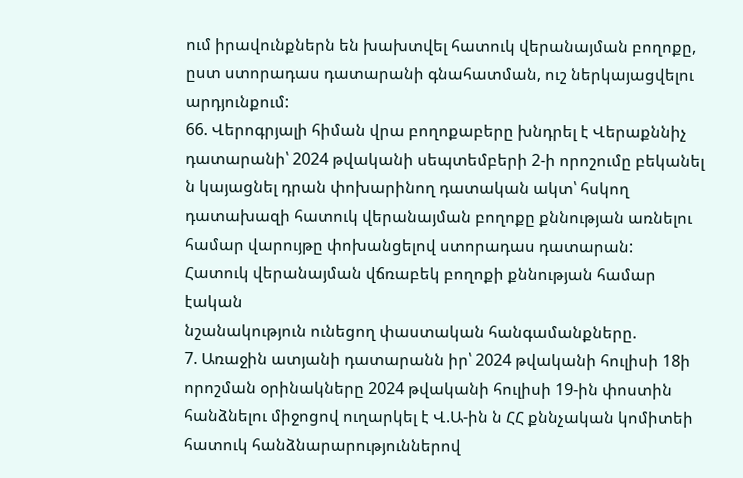ում իրավունքներն են խախտվել հատուկ վերանայման բողոքը, ըստ ստորադաս դատարանի գնահատման, ուշ ներկայացվելու արդյունքում:
66. Վերոգրյալի հիման վրա բողոքաբերը խնդրել է Վերաքննիչ դատարանի՝ 2024 թվականի սեպտեմբերի 2-ի որոշումը բեկանել ն կայացնել դրան փոխարինող դատական ակտ՝ հսկող դատախազի հատուկ վերանայման բողոքը քննության առնելու համար վարույթը փոխանցելով ստորադաս դատարան:
Հատուկ վերանայման վճռաբեկ բողոքի քննության համար էական
նշանակություն ունեցող փաստական հանգամանքները.
7. Առաջին ատյանի դատարանն իր՝ 2024 թվականի հուլիսի 18ի որոշման օրինակները 2024 թվականի հուլիսի 19-ին փոստին հանձնելու միջոցով ուղարկել է Վ.Ա-ին ն ՀՀ քննչական կոմիտեի հատուկ հանձնարարություններով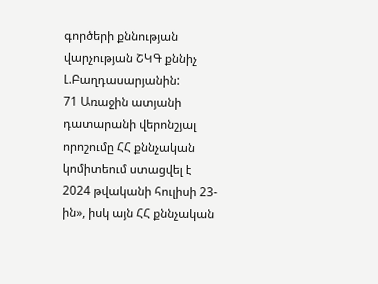գործերի քննության վարչության ՇԿԳ քննիչ Լ.Բաղդասարյանին:
71 Առաջին ատյանի դատարանի վերոնշյալ որոշումը ՀՀ քննչական կոմիտեում ստացվել է 2024 թվականի հուլիսի 23-ին», իսկ այն ՀՀ քննչական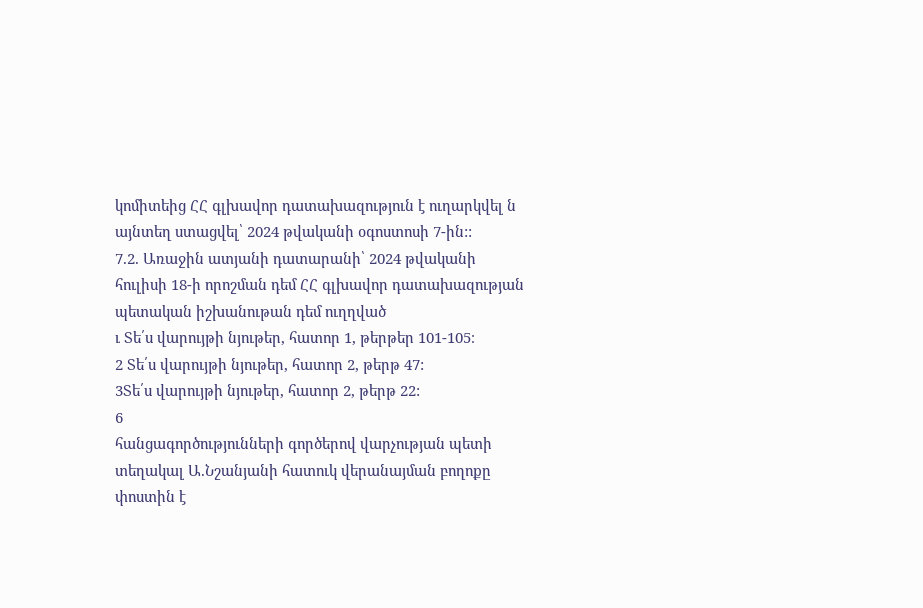կոմիտեից ՀՀ գլխավոր դատախազություն է ուղարկվել ն այնտեղ ստացվել՝ 2024 թվականի օգոստոսի 7-ին::
7.2. Առաջին ատյանի դատարանի՝ 2024 թվականի հուլիսի 18-ի որոշման դեմ ՀՀ գլխավոր դատախազության պետական իշխանութան դեմ ուղղված
ւ Տե՛ս վարույթի նյութեր, հատոր 1, թերթեր 101-105։
2 Տե՛ս վարույթի նյութեր, հատոր 2, թերթ 47:
3Տե՛ս վարույթի նյութեր, հատոր 2, թերթ 22:
6
հանցագործությունների գործերով վարչության պետի տեղակալ Ա.Նշանյանի հատուկ վերանայման բողոքը փոստին է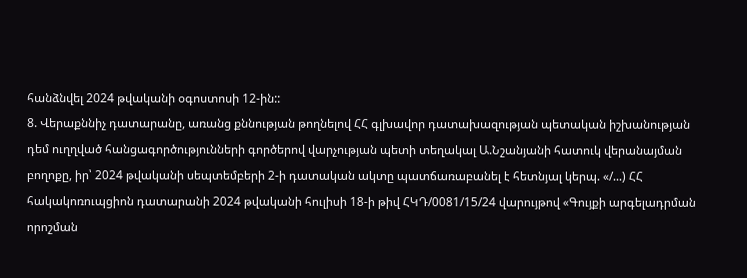հանձնվել 2024 թվականի օգոստոսի 12-ին::
8. Վերաքննիչ դատարանը, առանց քննության թողնելով ՀՀ գլխավոր դատախազության պետական իշխանության դեմ ուղղված հանցագործությունների գործերով վարչության պետի տեղակալ Ա.Նշանյանի հատուկ վերանայման բողոքը, իր՝ 2024 թվականի սեպտեմբերի 2-ի դատական ակտը պատճառաբանել է հետնյալ կերպ. «/...) ՀՀ հակակոռուպցիոն դատարանի 2024 թվականի հուլիսի 18-ի թիվ ՀԿԴ/0081/15/24 վարույթով «Գույքի արգելադրման որոշման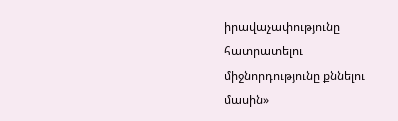իրավաչափությունը հատրատելու միջնորդությունը քննելու մասին»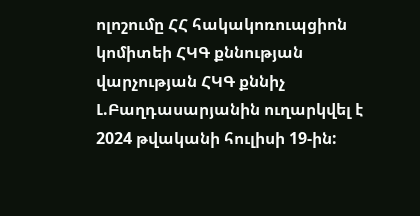ոլոշումը ՀՀ հակակոռուպցիոն կոմիտեի ՀԿԳ քննության վարչության ՀԿԳ քննիչ Լ.Բաղդասարյանին ուղարկվել է 2024 թվականի հուլիսի 19-ին: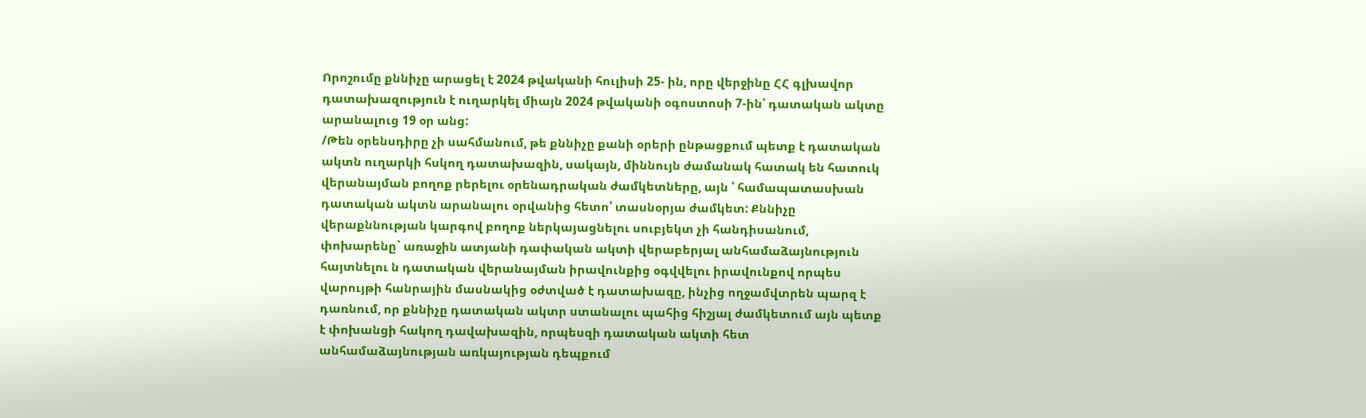Որոշումը քննիչը արացել է 2024 թվականի հուլիսի 25- ին, որը վերջինը ՀՀ գլխավոր դատախազություն է ուղարկել միայն 2024 թվականի օգոստոսի 7-ին՝ դատական ակտը արանալուց 19 օր անց:
/Թեն օրենսդիրը չի սահմանում, թե քննիչը քանի օրերի ընթացքում պետք է դատական ակտն ուղարկի հսկող դատախազին, սակայն, միննույն ժամանակ հատակ են հատուկ վերանայման բողոք րերելու օրենադրական ժամկետները, այն ՝ համապատասխան դատական ակտն արանալու օրվանից հետո՝ տասնօրյա ժամկետ: Քննիչը վերաքննության կարգով բողոք ներկայացնելու սուբյեկտ չի հանդիսանում, փոխարենը` առաջին ատյանի դափական ակտի վերաբերյալ անհամաձայնություն հայտնելու ն դատական վերանայման իրավունքից օգվվելու իրավունքով որպես վարույթի հանրային մասնակից օժտված է դատախազը, ինչից ողջամվտրեն պարզ է դառնում, որ քննիչը դատական ակտր ստանալու պահից հիշյալ ժամկետում այն պետք է փոխանցի հակող դավախազին, որպեսզի դատական ակտի հետ անհամաձայնության առկայության դեպքում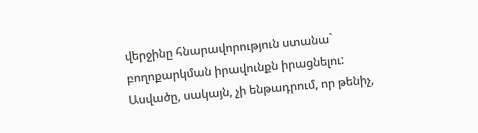վերջինը հնարավորություն ստանա` բողոքարկման իրավունքն իրացնելու: Ասվածը, սակայն, չի ենթադրում, որ թենիչ,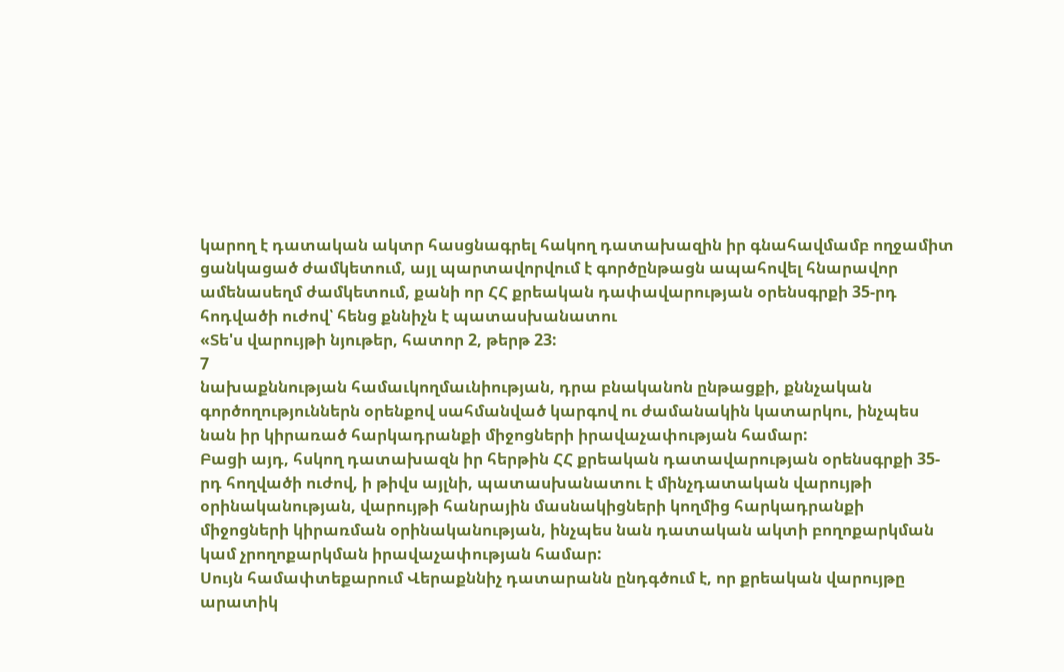կարող է դատական ակտր հասցնագրել հակող դատախազին իր գնահավմամբ ողջամիտ ցանկացած ժամկետում, այլ պարտավորվում է գործընթացն ապահովել հնարավոր ամենասեղմ ժամկետում, քանի որ ՀՀ քրեական դափավարության օրենսգրքի 35-րդ հոդվածի ուժով՝ հենց քննիչն է պատասխանատու
«Տե'ս վարույթի նյութեր, հատոր 2, թերթ 23:
7
նախաքննության համաւկողմաւնիության, դրա բնականոն ընթացքի, քննչական գործողություններն օրենքով սահմանված կարգով ու ժամանակին կատարկու, ինչպես նան իր կիրառած հարկադրանքի միջոցների իրավաչափության համար:
Բացի այդ, հսկող դատախազն իր հերթին ՀՀ քրեական դատավարության օրենսգրքի 35-րդ հողվածի ուժով, ի թիվս այլնի, պատասխանատու է մինչդատական վարույթի օրինականության, վարույթի հանրային մասնակիցների կողմից հարկադրանքի միջոցների կիրառման օրինականության, ինչպես նան դատական ակտի բողոքարկման կամ չրողոքարկման իրավաչափության համար:
Սույն համափտեքարում Վերաքննիչ դատարանն ընդգծում է, որ քրեական վարույթը արատիկ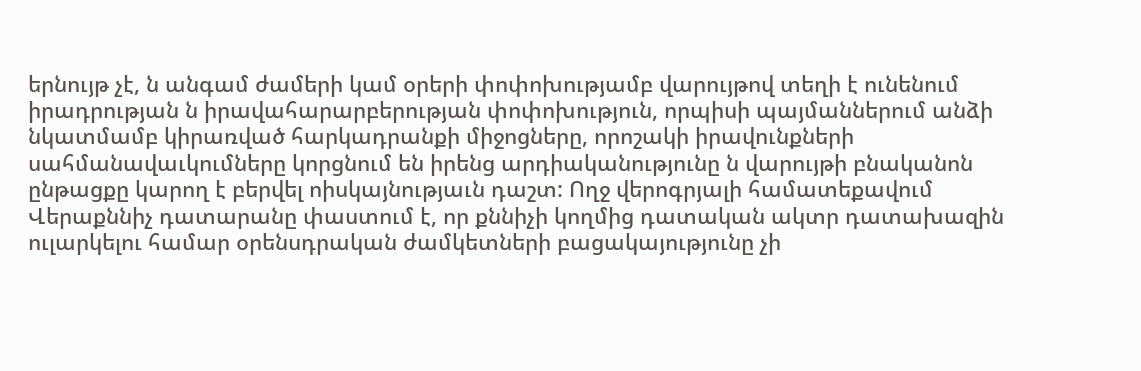երնույթ չէ, ն անգամ ժամերի կամ օրերի փոփոխությամբ վարույթով տեղի է ունենում իրադրության ն իրավահարարբերության փոփոխություն, որպիսի պայմաններում անձի նկատմամբ կիրառված հարկադրանքի միջոցները, որոշակի իրավունքների սահմանավաւկումները կորցնում են իրենց արդիականությունը ն վարույթի բնականոն ընթացքը կարող է բերվել ոիսկայնությաւն դաշտ: Ողջ վերոգրյալի համատեքավում Վերաքննիչ դատարանը փաստում է, որ քննիչի կողմից դատական ակտր դատախազին ուլարկելու համար օրենսդրական ժամկետների բացակայությունը չի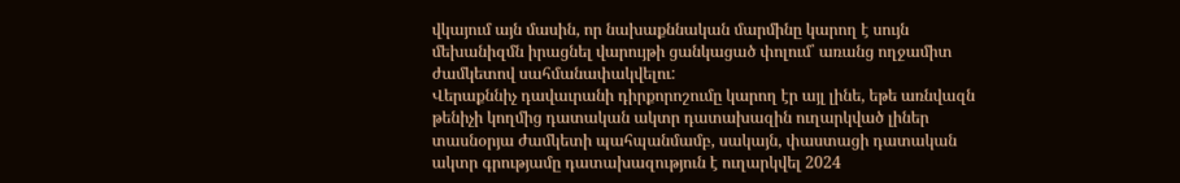վկայում այն մասին, որ նախաքննական մարմինը կարող է սույն մեխանիզմն իրացնել վարույթի ցանկացած փոլում՝ առանց ողջամիտ ժամկետով սահմանափակվելու:
Վերաքննիչ դավաւրանի դիրքորոշումը կարող էր այլ լինե, եթե առնվազն թենիչի կողմից դատական ակտր դատախազին ուղարկված լիներ տասնօրյա ժամկետի պահպանմամբ, սակայն, փաստացի դատական ակտր գրությամը դատախազություն է ուղարկվել 2024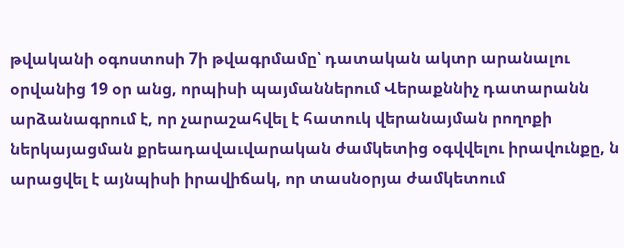թվականի օգոստոսի 7ի թվագրմամը՝ դատական ակտր արանալու օրվանից 19 օր անց, որպիսի պայմաններում Վերաքննիչ դատարանն արձանագրում է, որ չարաշահվել է հատուկ վերանայման րողոքի ներկայացման քրեադավաւվարական ժամկետից օգվվելու իրավունքը, ն արացվել է այնպիսի իրավիճակ, որ տասնօրյա ժամկետում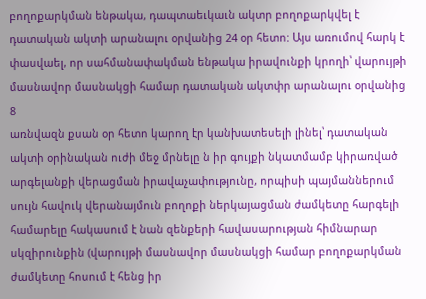բողոքարկման ենթակա, դապտաեւկաւն ակտր բողոքարկվել է դատական ակտի արանալու օրվանից 24 օր հետո: Այս առումով հարկ է փասվաել, որ սահմանափակման ենթակա իրավունքի կրողի՝ վարույթի մասնավոր մասնակցի համար դատական ակտփր արանալու օրվանից
8
առնվազն քսան օր հետո կարող էր կանխատեսելի լինել՝ դատական ակտի օրինական ուժի մեջ մրնելը ն իր գույքի նկատմամբ կիրառված արգելանքի վերացման իրավաչափությունը, որպիսի պայմաններում սույն հավուկ վերանայմուն բողոքի ներկայացման ժամկետը հարգելի համարելը հակասում է նան զենքերի հավասարության հիմնարար սկզիրունքին (վարույթի մասնավոր մասնակցի համար բողոքարկման ժամկետը հոսում է հենց իր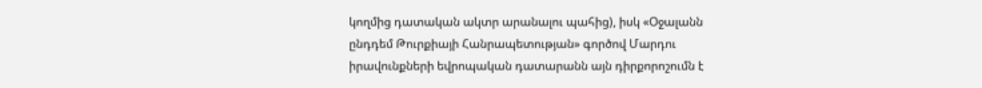կողմից դատական ակտր արանալու պահից), իսկ «Օջալանն ընդդեմ Թուրքիայի Հանրապետության» գործով Մարդու իրավունքների եվրոպական դատարանն այն դիրքորոշումն է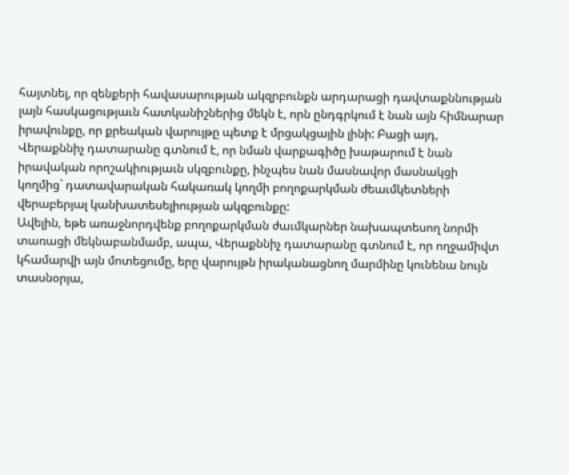հայտնել, որ զենքերի հավասարության ակզրբունքն արդարացի դավտաքննության լայն հասկացությաւն հատկանիշներից մեկն է, որն ընդգրկում է նան այն հիմնարար իրավունքը, որ քրեական վարույթը պետք է մրցակցային լինի: Բացի այդ, Վերաքննիչ դատարանը գտնում է, որ նման վարքագիծը խաթարում է նան իրավական որոշակիությաւն սկզբունքը, ինչպես նան մասնավոր մասնակցի կողմից` դատավարական հակառակ կողմի բողոքարկման ժեաւմկետների վերաբերյալ կանխատեսելիության ակզբունքը:
Ավելին, եթե առաջնորդվենք բողոքարկման ժաւմկարներ նախապտեսող նորմի տառացի մեկնաբանմամբ, ապա, Վերաքննիչ դատարանը գտնում է, որ ողջամիվտ կհամարվի այն մոտեցումը, երը վարույթն իրականացնող մարմինը կունենա նույն տասնօրյա,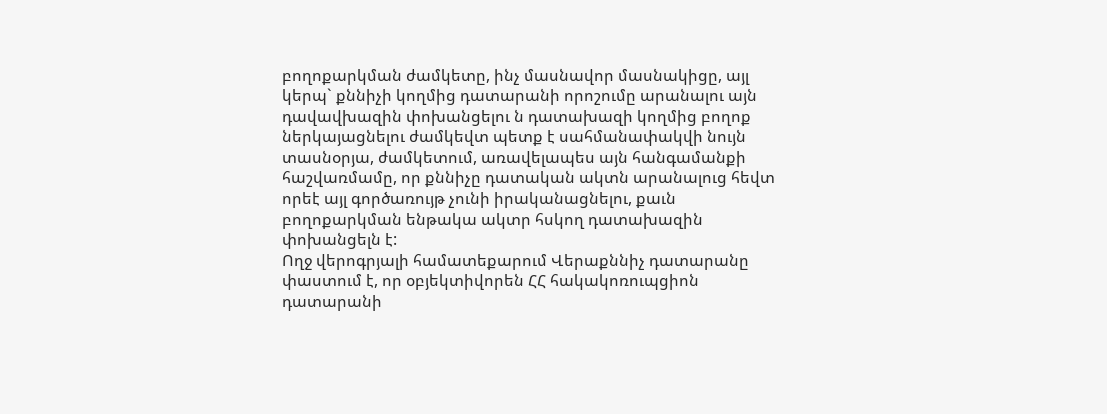բողոքարկման ժամկետը, ինչ մասնավոր մասնակիցը, այլ կերպ` քննիչի կողմից դատարանի որոշումը արանալու այն դավավխազին փոխանցելու ն դատախազի կողմից բողոք ներկայացնելու ժամկեվտ պետք է սահմանափակվի նույն տասնօրյա, ժամկետում, առավելապես այն հանգամանքի հաշվառմամը, որ քննիչը դատական ակտն արանալուց հեվտ որեէ այլ գործառույթ չունի իրականացնելու, քաւն բողոքարկման ենթակա ակտր հսկող դատախազին փոխանցելն է:
Ողջ վերոգրյալի համատեքարում Վերաքննիչ դատարանը փաստում է, որ օբյեկտիվորեն ՀՀ հակակոռուպցիոն դատարանի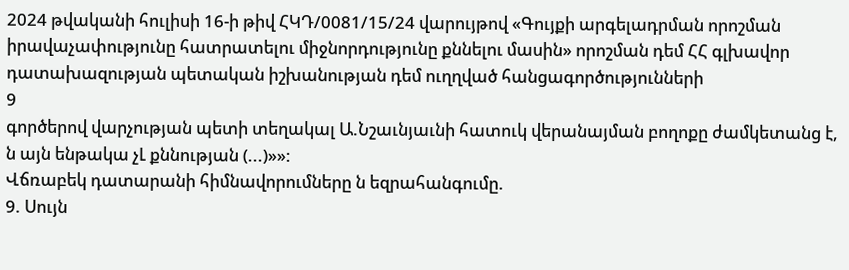2024 թվականի հուլիսի 16-ի թիվ ՀԿԴ/0081/15/24 վարույթով «Գույքի արգելադրման որոշման իրավաչափությունը հատրատելու միջնորդությունը քննելու մասին» որոշման դեմ ՀՀ գլխավոր դատախազության պետական իշխանության դեմ ուղղված հանցագործությունների
9
գործերով վարչության պետի տեղակալ Ա.Նշաւնյաւնի հատուկ վերանայման բողոքը ժամկետանց է, ն այն ենթակա չԼ քննության (...)»»:
Վճռաբեկ դատարանի հիմնավորումները ն եզրահանգումը.
9. Սույն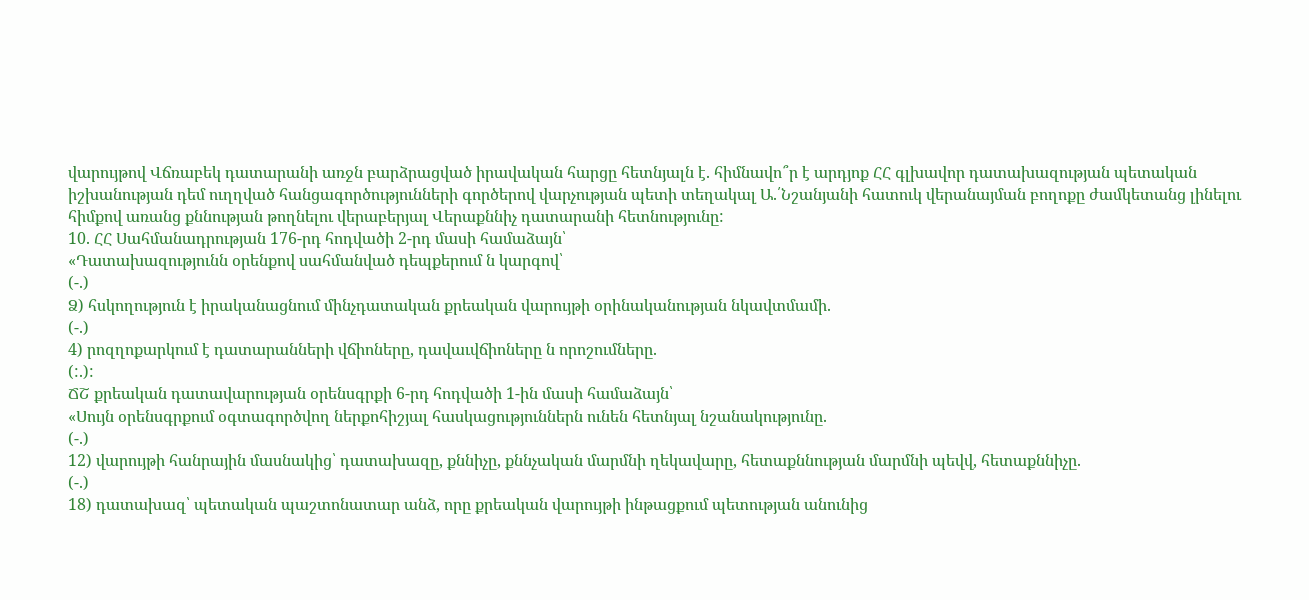վարույթով Վճռաբեկ դատարանի առջն բարձրացված իրավական հարցը հետնյալն է. հիմնավո՞ր է արդյոք ՀՀ գլխավոր դատախազության պետական իշխանության դեմ ուղղված հանցագործությունների գործերով վարչության պետի տեղակալ Ա.՛Նշանյանի հատուկ վերանայման բողոքը ժամկետանց լինելու հիմքով առանց քննության թողնելու վերաբերյալ Վերաքննիչ դատարանի հետնությունը:
10. ՀՀ Սահմանադրության 176-րդ հոդվածի 2-րդ մասի համաձայն՝
«Դատախազությունն օրենքով սահմանված դեպքերում ն կարգով՝
(-.)
Ձ) հսկողություն է իրականացնում մինչդատական քրեական վարույթի օրինականության նկավտմամի.
(-.)
4) րոզղոքարկում է դատարանների վճիոները, դավաւվճիոները ն որոշումները.
(:.):
ՃՇ քրեական դատավարության օրենսգրքի 6-րդ հոդվածի 1-ին մասի համաձայն՝
«Սույն օրենսգրքում օգտագործվող ներքոհիշյալ հասկացություններն ունեն հետնյալ նշանակությունը.
(-.)
12) վարույթի հանրային մասնակից՝ դատախազը, քննիչը, քննչական մարմնի ղեկավարը, հետաքննության մարմնի պեվվ, հետաքննիչը.
(-.)
18) դատախազ՝ պետական պաշտոնատար անձ, որը քրեական վարույթի ինթացքում պետության անունից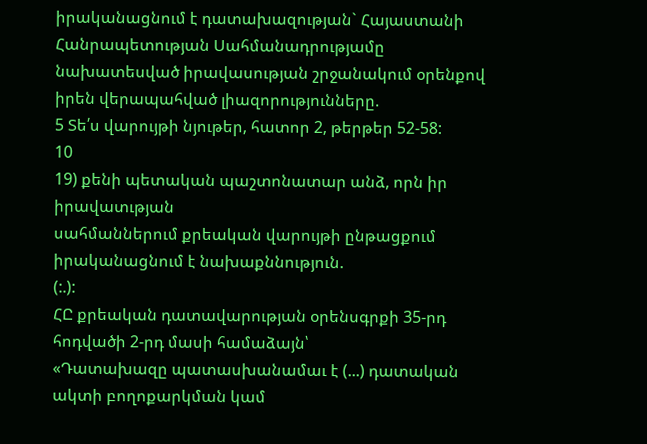իրականացնում է դատախազության` Հայաստանի Հանրապետության Սահմանադրությամը նախատեսված իրավասության շրջանակում օրենքով իրեն վերապահված լիազորությունները.
5 Տե՛ս վարույթի նյութեր, հատոր 2, թերթեր 52-58:
10
19) քենի պետական պաշտոնատար անձ, որն իր իրավատւթյան
սահմաններում քրեական վարույթի ընթացքում իրականացնում է նախաքննություն.
(:.):
ՀԸ քրեական դատավարության օրենսգրքի 35-րդ հոդվածի 2-րդ մասի համաձայն՝
«Դատախազը պատասխանամաւ է (...) դատական ակտի բողոքարկման կամ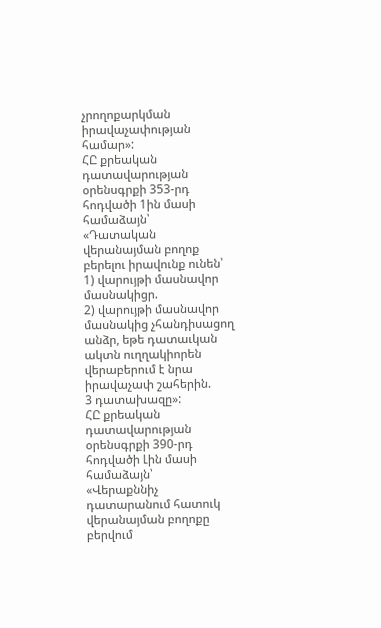չրողոքարկման իրավաչափության համար»:
ՀԸ քրեական դատավարության օրենսգրքի 353-րդ հոդվածի 1ին մասի համաձայն՝
«Դատական վերանայման բողոք բերելու իրավունք ունեն՝
1) վարույթի մասնավոր մասնակիցր.
2) վարույթի մասնավոր մասնակից չհանդիսացող անձր, եթե դատաւկան ակտն ուղղակիորեն վերաբերում է նրա իրավաչափ շահերին.
3 դատախազը»:
ՀԸ քրեական դատավարության օրենսգրքի 390-րդ հոդվածի Լին մասի համաձայն՝
«Վերաքննիչ դատարանում հատուկ վերանայման բողոքը բերվում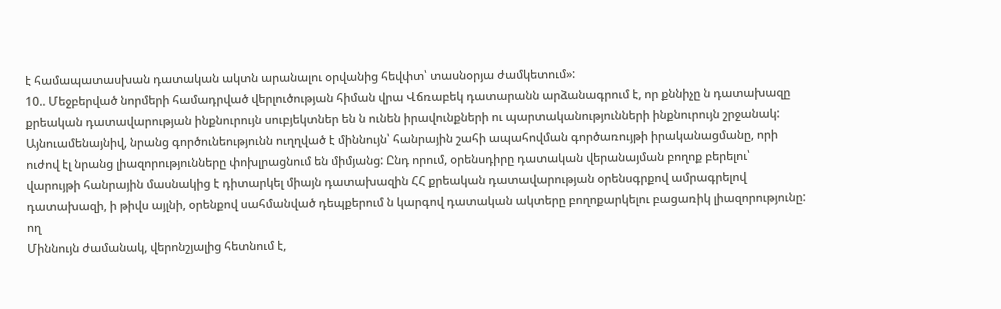է համապատասխան դատական ակտն արանալու օրվանից հեվփտ՝ տասնօրյա ժամկետում»:
10.. Մեջբերված նորմերի համադրված վերլուծության հիման վրա Վճռաբեկ դատարանն արձանագրում է, որ քննիչը ն դատախազը քրեական դատավարության ինքնուրույն սուբյեկտներ են ն ունեն իրավունքների ու պարտականությունների ինքնուրույն շրջանակ: Այնուամենայնիվ, նրանց գործունեությունն ուղղված է միննույն՝ հանրային շահի ապահովման գործառույթի իրականացմանը, որի ուժով էլ նրանց լիազորությունները փոխլրացնում են միմյանց: Ընդ որում, օրենսդիրը դատական վերանայման բողոք բերելու՝ վարույթի հանրային մասնակից է դիտարկել միայն դատախազին ՀՀ քրեական դատավարության օրենսգրքով ամրագրելով դատախազի, ի թիվս այլնի, օրենքով սահմանված դեպքերում ն կարգով դատական ակտերը բողոքարկելու բացառիկ լիազորությունը:
ող
Միննույն ժամանակ, վերոնշյալից հետնում է,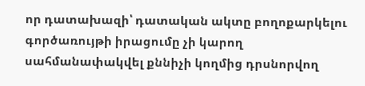որ դատախազի՝ դատական ակտը բողոքարկելու գործառույթի իրացումը չի կարող սահմանափակվել քննիչի կողմից դրսնորվող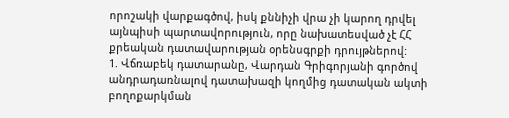որոշակի վարքագծով, իսկ քննիչի վրա չի կարող դրվել այնպիսի պարտավորություն, որը նախատեսված չէ ՀՀ քրեական դատավարության օրենսգրքի դրույթներով:
1. Վճռաբեկ դատարանը, Վարդան Գրիգորյանի գործով անդրադառնալով դատախազի կողմից դատական ակտի բողոքարկման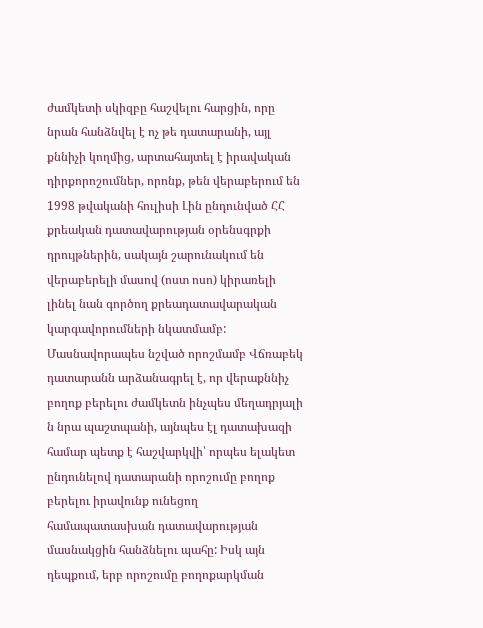ժամկետի սկիզբը հաշվելու հարցին, որը նրան հանձնվել է ոչ թե դատարանի, այլ քննիչի կողմից, արտահայտել է իրավական դիրքորոշումներ, որոնք, թեն վերաբերում են 1998 թվականի հուլիսի Լին ընդունված ՀՀ քրեական դատավարության օրենսգրքի դրույթներին, սակայն շարունակում են վերաբերելի մասով (ոստ ոսո) կիրառելի լինել նան գործող քրեադատավարական կարգավորումների նկատմամբ:
Մասնավորապես նշված որոշմամբ Վճռաբեկ դատարանն արձանագրել է, որ վերաքննիչ բողոք բերելու ժամկետն ինչպես մեղադրյալի ն նրա պաշտպանի, այնպես էլ դատախազի համար պետք է հաշվարկվի՝ որպես ելակետ ընդունելով դատարանի որոշումը բողոք բերելու իրավունք ունեցող համապատասխան դատավարության մասնակցին հանձնելու պահը: Իսկ այն դեպքում, երբ որոշումը բողոքարկման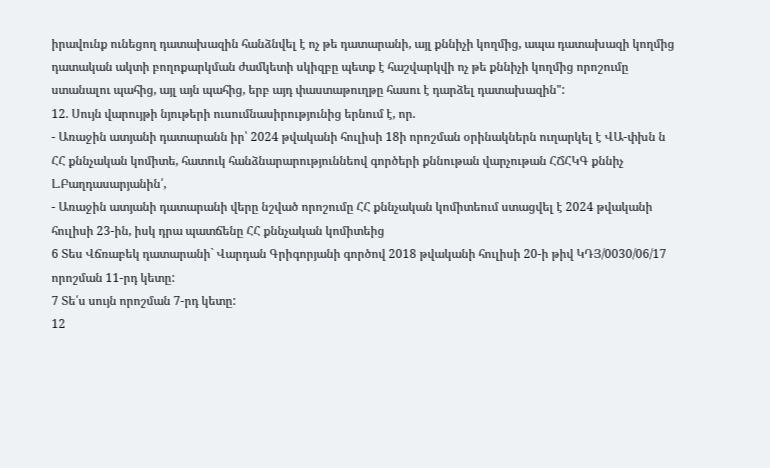իրավունք ունեցող դատախազին հանձնվել է ոչ թե դատարանի, այլ քննիչի կողմից, ապա դատախազի կողմից դատական ակտի բողոքարկման ժամկետի սկիզբը պետք է հաշվարկվի ոչ թե քննիչի կողմից որոշումը ստանալու պահից, այլ այն պահից, երբ այդ փաստաթուղթը հասու է դարձել դատախազին":
12. Սույն վարույթի նյութերի ուսումնասիրությունից երնում է, որ.
- Առաջին ատյանի դատարանն իր՝ 2024 թվականի հուլիսի 18ի որոշման օրինակներն ուղարկել է ՎԱ-փխն ն ՀՀ քննչական կոմիտե, հատուկ հանձնարարություննեով գործերի քննութան վարչութան ՀՃՀԿԳ քննիչ Լ.Բաղդասարյանին՛,
- Առաջին ատյանի դատարանի վերը նշված որոշումը ՀՀ քննչական կոմիտեում ստացվել է 2024 թվականի հուլիսի 23-ին, իսկ դրա պատճենը ՀՀ քննչական կոմիտեից
6 Տես Վճռաբեկ դատարանի` Վարդան Գրիգորյանի գործով 2018 թվականի հուլիսի 20-ի թիվ ԿԴՅ/0030/06/17 որոշման 11-րդ կետը:
7 Տե՛ս սույն որոշման 7-րդ կետը:
12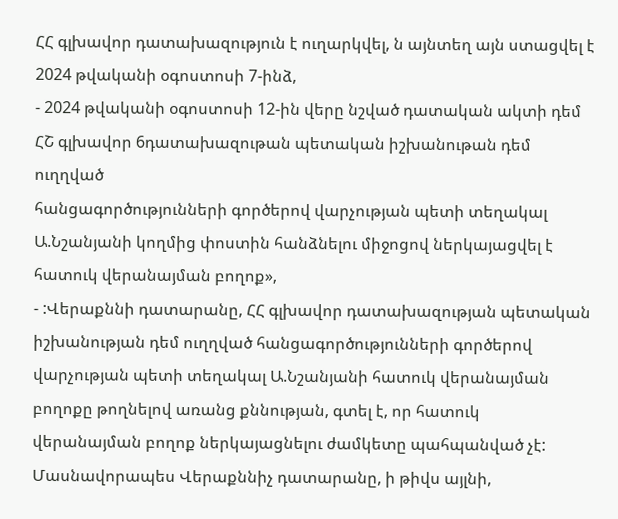ՀՀ գլխավոր դատախազություն է ուղարկվել, ն այնտեղ այն ստացվել է 2024 թվականի օգոստոսի 7-ինձ,
- 2024 թվականի օգոստոսի 12-ին վերը նշված դատական ակտի դեմ ՀՇ գլխավոր 6դատախազութան պետական իշխանութան դեմ ուղղված
հանցագործությունների գործերով վարչության պետի տեղակալ Ա.Նշանյանի կողմից փոստին հանձնելու միջոցով ներկայացվել է հատուկ վերանայման բողոք»,
- :Վերաքննի դատարանը, ՀՀ գլխավոր դատախազության պետական
իշխանության դեմ ուղղված հանցագործությունների գործերով վարչության պետի տեղակալ Ա.Նշանյանի հատուկ վերանայման բողոքը թողնելով առանց քննության, գտել է, որ հատուկ վերանայման բողոք ներկայացնելու ժամկետը պահպանված չէ:
Մասնավորապես Վերաքննիչ դատարանը, ի թիվս այլնի,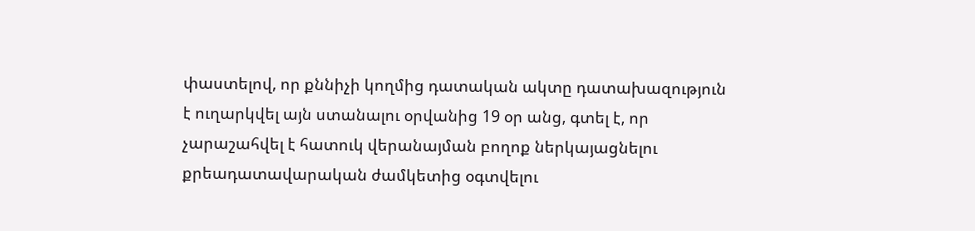փաստելով, որ քննիչի կողմից դատական ակտը դատախազություն է ուղարկվել այն ստանալու օրվանից 19 օր անց, գտել է, որ չարաշահվել է հատուկ վերանայման բողոք ներկայացնելու քրեադատավարական ժամկետից օգտվելու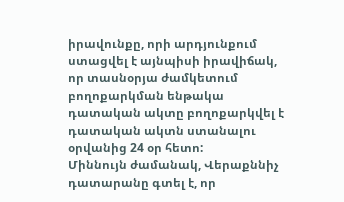իրավունքը, որի արդյունքում ստացվել է այնպիսի իրավիճակ, որ տասնօրյա ժամկետում բողոքարկման ենթակա դատական ակտը բողոքարկվել է դատական ակտն ստանալու օրվանից 24 օր հետո:
Միննույն ժամանակ, Վերաքննիչ դատարանը գտել է, որ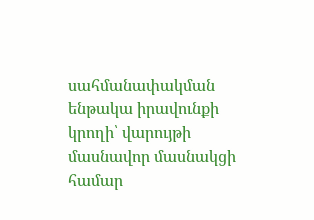սահմանափակման ենթակա իրավունքի կրողի՝ վարույթի մասնավոր մասնակցի համար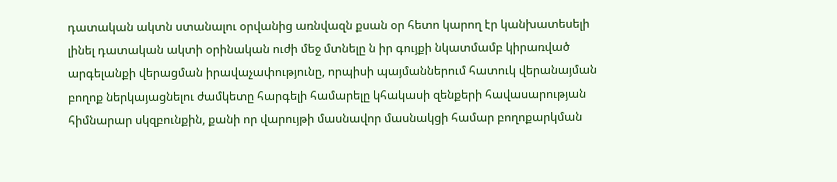դատական ակտն ստանալու օրվանից առնվազն քսան օր հետո կարող էր կանխատեսելի լինել դատական ակտի օրինական ուժի մեջ մտնելը ն իր գույքի նկատմամբ կիրառված արգելանքի վերացման իրավաչափությունը, որպիսի պայմաններում հատուկ վերանայման բողոք ներկայացնելու ժամկետը հարգելի համարելը կհակասի զենքերի հավասարության հիմնարար սկզբունքին, քանի որ վարույթի մասնավոր մասնակցի համար բողոքարկման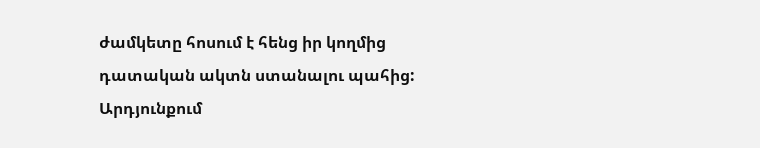ժամկետը հոսում է հենց իր կողմից դատական ակտն ստանալու պահից:
Արդյունքում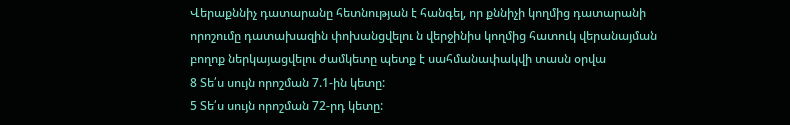Վերաքննիչ դատարանը հետնության է հանգել, որ քննիչի կողմից դատարանի որոշումը դատախազին փոխանցվելու ն վերջինիս կողմից հատուկ վերանայման բողոք ներկայացվելու ժամկետը պետք է սահմանափակվի տասն օրվա
8 Տե՛ս սույն որոշման 7.1-ին կետը:
5 Տե՛ս սույն որոշման 72-րդ կետը: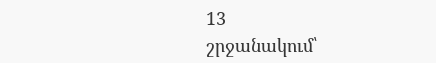13
շրջանակում՝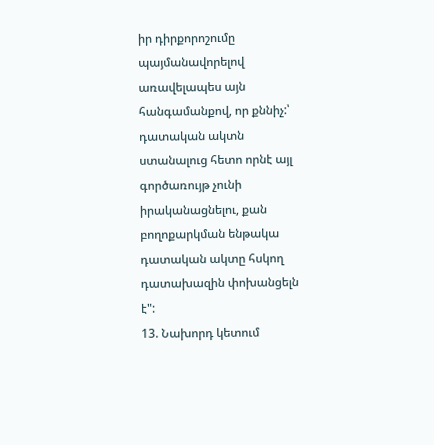իր դիրքորոշումը պայմանավորելով առավելապես այն հանգամանքով, որ քննիչ:՝ դատական ակտն ստանալուց հետո որնէ այլ գործառույթ չունի իրականացնելու, քան բողոքարկման ենթակա դատական ակտը հսկող դատախազին փոխանցելն է":
13. Նախորդ կետում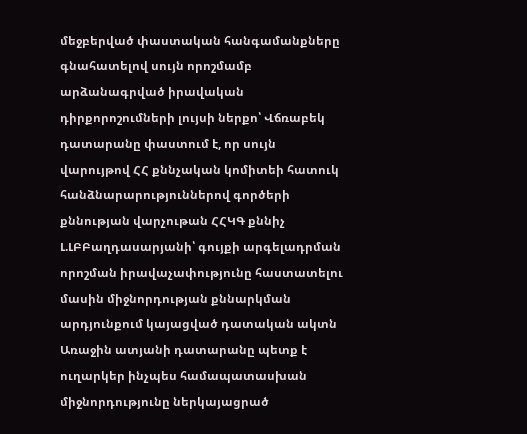մեջբերված փաստական հանգամանքները գնահատելով սույն որոշմամբ արձանագրված իրավական դիրքորոշումների լույսի ներքո՝ Վճռաբեկ դատարանը փաստում է, որ սույն վարույթով ՀՀ քննչական կոմիտեի հատուկ հանձնարարություններով գործերի քննության վարչութան ՀՀԿԳ քննիչ Լ.ԼԲԲաղդասարյանի՝ գույքի արգելադրման որոշման իրավաչափությունը հաստատելու մասին միջնորդության քննարկման արդյունքում կայացված դատական ակտն Առաջին ատյանի դատարանը պետք է ուղարկեր ինչպես համապատասխան միջնորդությունը ներկայացրած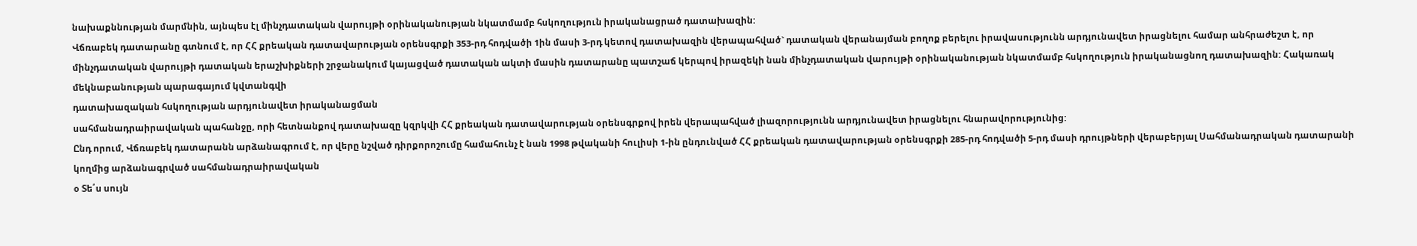նախաքննության մարմնին, այնպես էլ մինչդատական վարույթի օրինականության նկատմամբ հսկողություն իրականացրած դատախազին:
Վճռաբեկ դատարանը գտնում է, որ ՀՀ քրեական դատավարության օրենսգրքի 353-րդ հոդվածի 1ին մասի 3-րդ կետով դատախազին վերապահված` դատական վերանայման բողոք բերելու իրավասությունն արդյունավետ իրացնելու համար անհրաժեշտ է, որ մինչդատական վարույթի դատական երաշխիքների շրջանակում կայացված դատական ակտի մասին դատարանը պատշաճ կերպով իրազեկի նան մինչդատական վարույթի օրինականության նկատմամբ հսկողություն իրականացնող դատախազին: Հակառակ մեկնաբանության պարագայում կվտանգվի
դատախազական հսկողության արդյունավետ իրականացման
սահմանադրաիրավական պահանջը, որի հետնանքով դատախազը կզրկվի ՀՀ քրեական դատավարության օրենսգրքով իրեն վերապահված լիազորությունն արդյունավետ իրացնելու հնարավորությունից:
Ընդ որում, Վճռաբեկ դատարանն արձանագրում է, որ վերը նշված դիրքորոշումը համահունչ է նան 1998 թվականի հուլիսի 1-ին ընդունված ՀՀ քրեական դատավարության օրենսգրքի 285-րդ հոդվածի 5-րդ մասի դրույթների վերաբերյալ Սահմանադրական դատարանի կողմից արձանագրված սահմանադրաիրավական
օ Տե՛ս սույն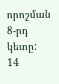որոշման 8-րդ կետը:
14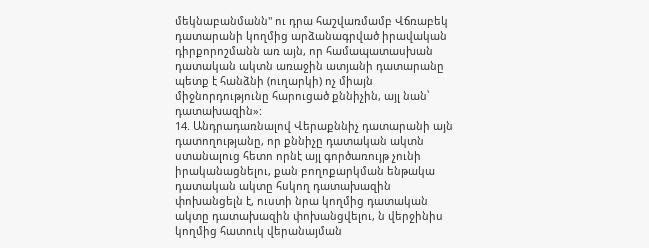մեկնաբանմանն" ու դրա հաշվառմամբ Վճռաբեկ դատարանի կողմից արձանագրված իրավական դիրքորոշմանն առ այն, որ համապատասխան դատական ակտն առաջին ատյանի դատարանը պետք է հանձնի (ուղարկի) ոչ միայն միջնորդությունը հարուցած քննիչին, այլ նան՝ դատախազին»:
14. Անդրադառնալով Վերաքննիչ դատարանի այն դատողությանը, որ քննիչը դատական ակտն ստանալուց հետո որնէ այլ գործառույթ չունի իրականացնելու, քան բողոքարկման ենթակա դատական ակտը հսկող դատախազին փոխանցելն է, ուստի նրա կողմից դատական ակտը դատախազին փոխանցվելու, ն վերջինիս կողմից հատուկ վերանայման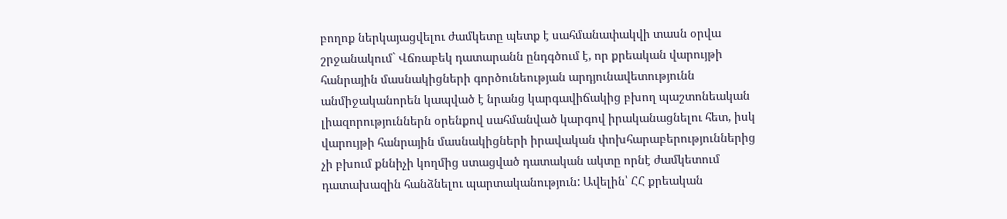բողոք ներկայացվելու ժամկետը պետք է սահմանափակվի տասն օրվա շրջանակում` Վճռաբեկ դատարանն ընդգծում է, որ քրեական վարույթի հանրային մասնակիցների գործունեության արդյունավետությունն անմիջականորեն կապված է նրանց կարգավիճակից բխող պաշտոնեական լիազորություններն օրենքով սահմանված կարգով իրականացնելու հետ, իսկ վարույթի հանրային մասնակիցների իրավական փոխհարաբերություններից չի բխում քննիչի կողմից ստացված դատական ակտը որնէ ժամկետում դատախազին հանձնելու պարտականություն: Ավելին՝ ՀՀ քրեական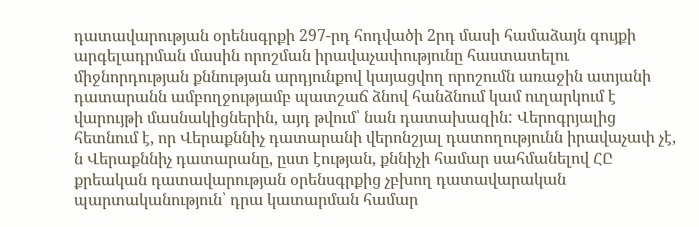դատավարության օրենսգրքի 297-րդ հոդվածի 2րդ մասի համաձայն գույքի արգելադրման մասին որոշման իրավաչափությունը հաստատելու միջնորդության քննության արդյունքով կայացվող որոշումն առաջին ատյանի դատարանն ամբողջությամբ պատշաճ ձնով հանձնում կամ ուղարկում է վարույթի մասնակիցներին, այդ թվում՝ նան դատախազին: Վերոգրյալից հետնում է, որ Վերաքննիչ դատարանի վերոնշյալ դատողությունն իրավաչափ չէ, ն Վերաքննիչ դատարանը, ըստ էության, քննիչի համար սահմանելով ՀԸ քրեական դատավարության օրենսգրքից չբխող դատավարական
պարտականություն՝ դրա կատարման համար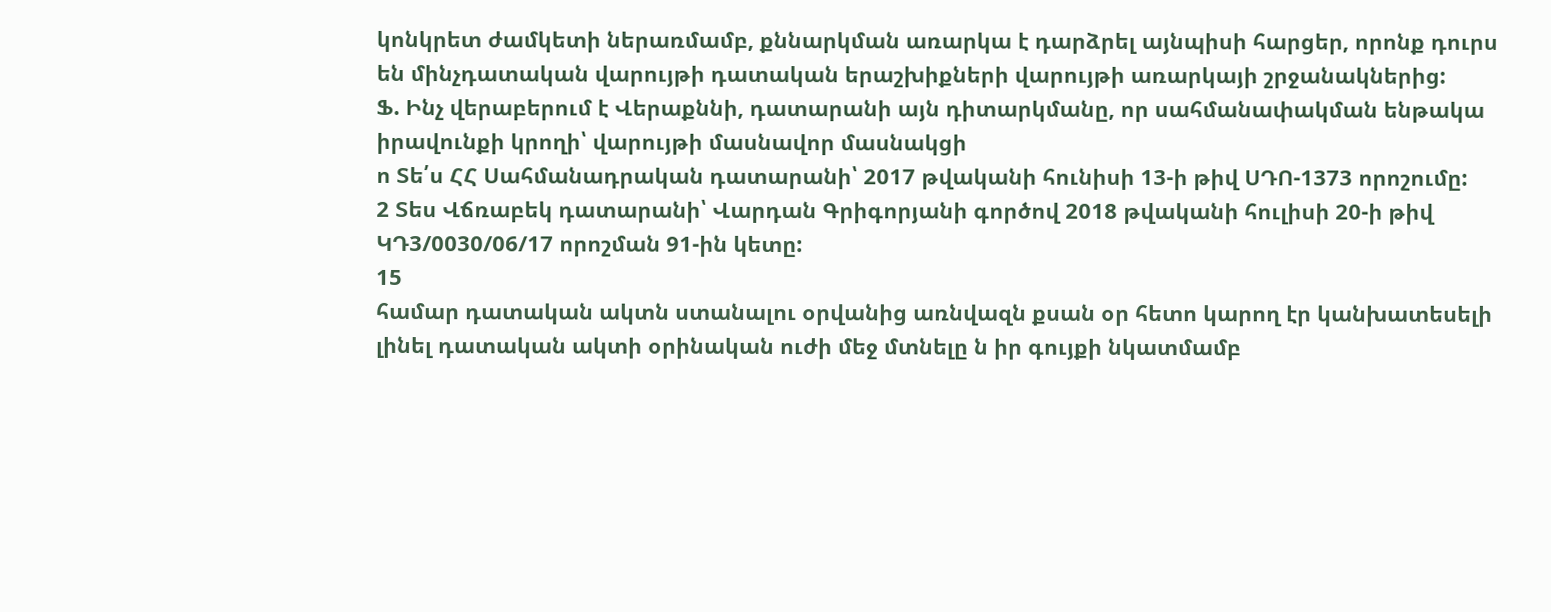կոնկրետ ժամկետի ներառմամբ, քննարկման առարկա է դարձրել այնպիսի հարցեր, որոնք դուրս են մինչդատական վարույթի դատական երաշխիքների վարույթի առարկայի շրջանակներից:
Ֆ. Ինչ վերաբերում է Վերաքննի, դատարանի այն դիտարկմանը, որ սահմանափակման ենթակա իրավունքի կրողի՝ վարույթի մասնավոր մասնակցի
ո Տե՛ս ՀՀ Սահմանադրական դատարանի՝ 2017 թվականի հունիսի 13-ի թիվ ՍԴՈ-1373 որոշումը:
2 Տես Վճռաբեկ դատարանի՝ Վարդան Գրիգորյանի գործով 2018 թվականի հուլիսի 20-ի թիվ ԿԴ3/0030/06/17 որոշման 91-ին կետը:
15
համար դատական ակտն ստանալու օրվանից առնվազն քսան օր հետո կարող էր կանխատեսելի լինել դատական ակտի օրինական ուժի մեջ մտնելը ն իր գույքի նկատմամբ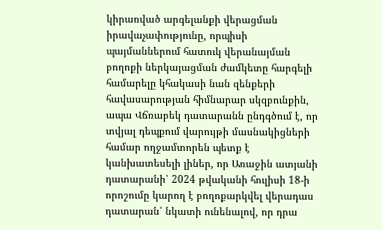կիրառված արգելանքի վերացման իրավաչափությունը, որպիսի պայմաններում հատուկ վերանայման բողոքի ներկայացման ժամկետը հարգելի համարելը կհակասի նան զենքերի հավասարության հիմնարար սկզբունքին, ապա Վճռաբեկ դատարանն ընդգծում է, որ տվյալ դեպքում վարույթի մասնակիցների համար ողջամտորեն պետք է կանխատեսելի լիներ, որ Առաջին ատյանի դատարանի՝ 2024 թվականի հուլիսի 18-ի որոշումը կարող է բողոքարկվել վերադաս դատարան՝ նկատի ունենալով, որ դրա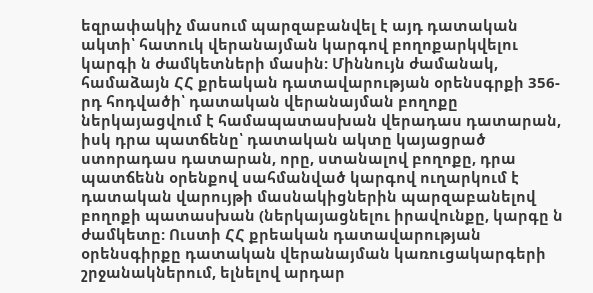եզրափակիչ մասում պարզաբանվել է այդ դատական ակտի՝ հատուկ վերանայման կարգով բողոքարկվելու կարգի ն ժամկետների մասին: Միննույն ժամանակ, համաձայն ՀՀ քրեական դատավարության օրենսգրքի 356-րդ հոդվածի՝ դատական վերանայման բողոքը ներկայացվում է համապատասխան վերադաս դատարան, իսկ դրա պատճենը՝ դատական ակտը կայացրած ստորադաս դատարան, որը, ստանալով բողոքը, դրա պատճենն օրենքով սահմանված կարգով ուղարկում է դատական վարույթի մասնակիցներին պարզաբանելով բողոքի պատասխան (ներկայացնելու իրավունքը, կարգը ն ժամկետը: Ուստի ՀՀ քրեական դատավարության օրենսգիրքը դատական վերանայման կառուցակարգերի շրջանակներում, ելնելով արդար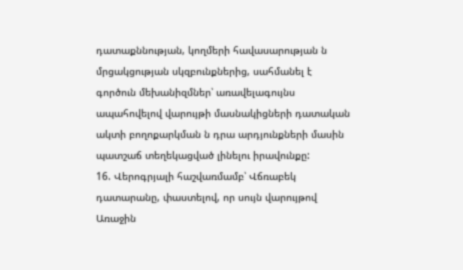դատաքննության, կողմերի հավասարության ն մրցակցության սկզբունքներից, սահմանել է գործուն մեխանիզմներ՝ առավելագույնս ապահովելով վարույթի մասնակիցների դատական ակտի բողոքարկման ն դրա արդյունքների մասին պատշաճ տեղեկացված լինելու իրավունքը:
16. Վերոգրյալի հաշվառմամբ՝ Վճռաբեկ դատարանը, փաստելով, որ սույն վարույթով Առաջին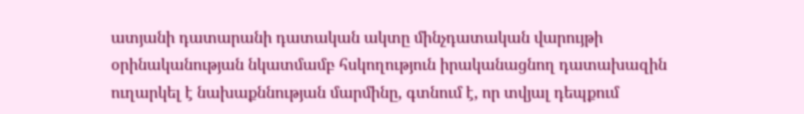ատյանի դատարանի դատական ակտը մինչդատական վարույթի օրինականության նկատմամբ հսկողություն իրականացնող դատախազին ուղարկել է նախաքննության մարմինը, գտնում է, որ տվյալ դեպքում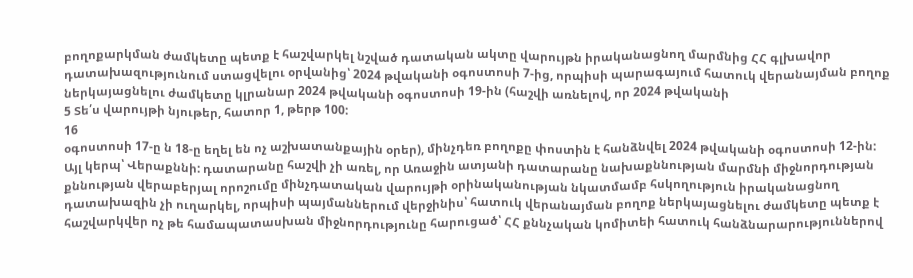բողոքարկման ժամկետը պետք է հաշվարկել նշված դատական ակտը վարույթն իրականացնող մարմնից ՀՀ գլխավոր դատախազությունում ստացվելու օրվանից՝ 2024 թվականի օգոստոսի 7-ից, որպիսի պարագայում հատուկ վերանայման բողոք ներկայացնելու ժամկետը կլրանար 2024 թվականի օգոստոսի 19-ին (հաշվի առնելով, որ 2024 թվականի
5 Տե՛ս վարույթի նյութեր, հատոր 1, թերթ 100:
16
օգոստոսի 17-ը ն 18-ը եղել են ոչ աշխատանքային օրեր), մինչդեռ բողոքը փոստին է հանձնվել 2024 թվականի օգոստոսի 12-ին:
Այլ կերպ՝ Վերաքննի: դատարանը հաշվի չի առել, որ Առաջին ատյանի դատարանը նախաքննության մարմնի միջնորդության քննության վերաբերյալ որոշումը մինչդատական վարույթի օրինականության նկատմամբ հսկողություն իրականացնող դատախազին չի ուղարկել, որպիսի պայմաններում վերջինիս՝ հատուկ վերանայման բողոք ներկայացնելու ժամկետը պետք է հաշվարկվեր ոչ թե համապատասխան միջնորդությունը հարուցած՝ ՀՀ քննչական կոմիտեի հատուկ հանձնարարություններով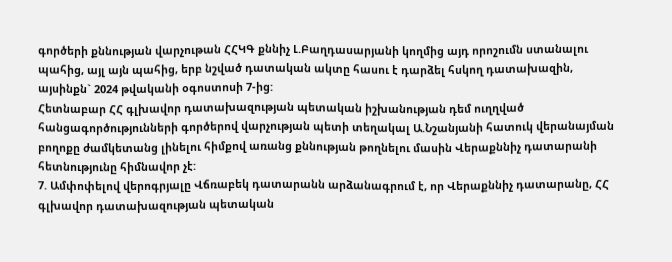գործերի քննության վարչութան ՀՀԿԳ քննիչ Լ.Բաղդասարյանի կողմից այդ որոշումն ստանալու պահից, այլ այն պահից, երբ նշված դատական ակտը հասու է դարձել հսկող դատախազին, այսինքն` 2024 թվականի օգոստոսի 7-ից:
Հետնաբար ՀՀ գլխավոր դատախազության պետական իշխանության դեմ ուղղված հանցագործությունների գործերով վարչության պետի տեղակալ Ա.Նշանյանի հատուկ վերանայման բողոքը ժամկետանց լինելու հիմքով առանց քննության թողնելու մասին Վերաքննիչ դատարանի հետնությունը հիմնավոր չէ:
7. Ամփոփելով վերոգրյալը Վճռաբեկ դատարանն արձանագրում է, որ Վերաքննիչ դատարանը, ՀՀ գլխավոր դատախազության պետական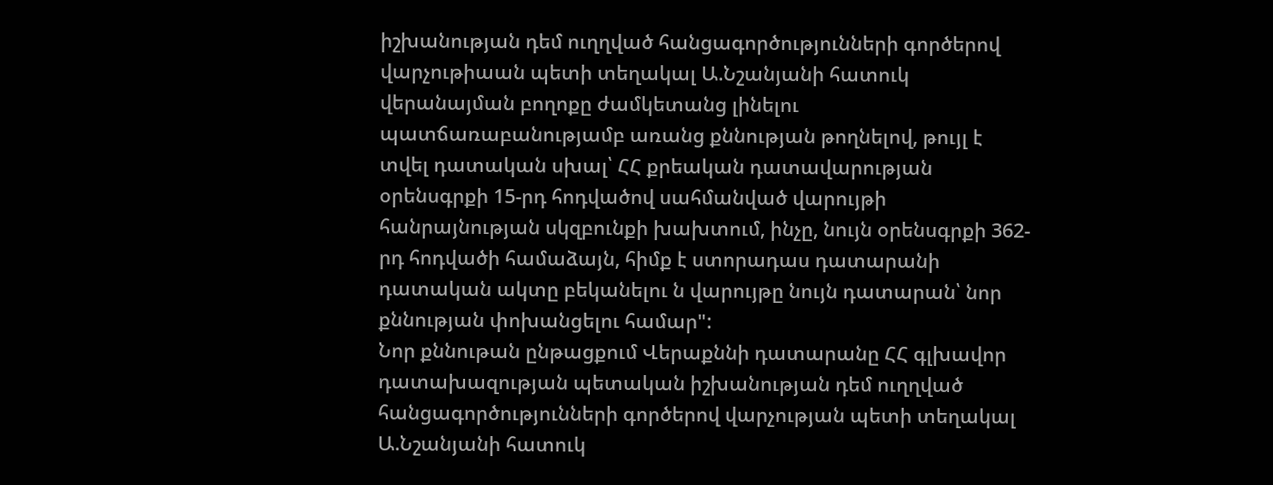իշխանության դեմ ուղղված հանցագործությունների գործերով վարչութիաան պետի տեղակալ Ա.Նշանյանի հատուկ վերանայման բողոքը ժամկետանց լինելու
պատճառաբանությամբ առանց քննության թողնելով, թույլ է տվել դատական սխալ՝ ՀՀ քրեական դատավարության օրենսգրքի 15-րդ հոդվածով սահմանված վարույթի հանրայնության սկզբունքի խախտում, ինչը, նույն օրենսգրքի 362-րդ հոդվածի համաձայն, հիմք է ստորադաս դատարանի դատական ակտը բեկանելու ն վարույթը նույն դատարան՝ նոր քննության փոխանցելու համար":
Նոր քննութան ընթացքում Վերաքննի դատարանը ՀՀ գլխավոր
դատախազության պետական իշխանության դեմ ուղղված հանցագործությունների գործերով վարչության պետի տեղակալ Ա.Նշանյանի հատուկ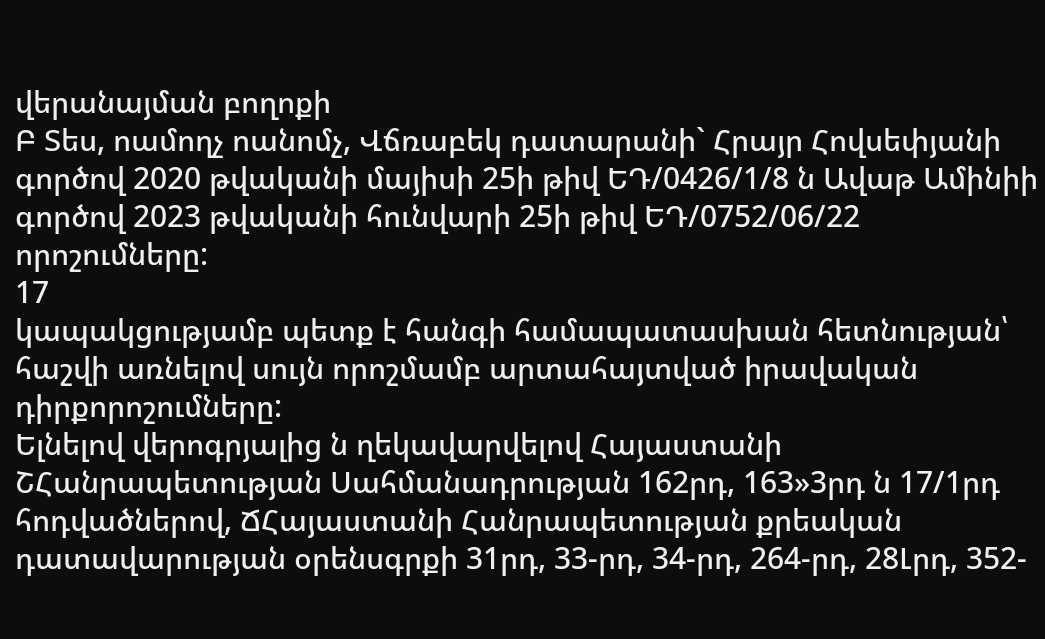վերանայման բողոքի
Բ Տես, ոամողչ ոանոմչ, Վճռաբեկ դատարանի` Հրայր Հովսեփյանի գործով 2020 թվականի մայիսի 25ի թիվ ԵԴ/0426/1/8 ն Ավաթ Ամինիի գործով 2023 թվականի հունվարի 25ի թիվ ԵԴ/0752/06/22 որոշումները:
17
կապակցությամբ պետք է հանգի համապատասխան հետնության՝ հաշվի առնելով սույն որոշմամբ արտահայտված իրավական դիրքորոշումները:
Ելնելով վերոգրյալից ն ղեկավարվելով Հայաստանի ՇՀանրապետության Սահմանադրության 162րդ, 163»3րդ ն 17/1րդ հոդվածներով, ՃՀայաստանի Հանրապետության քրեական դատավարության օրենսգրքի 31րդ, 33-րդ, 34-րդ, 264-րդ, 28Լրդ, 352-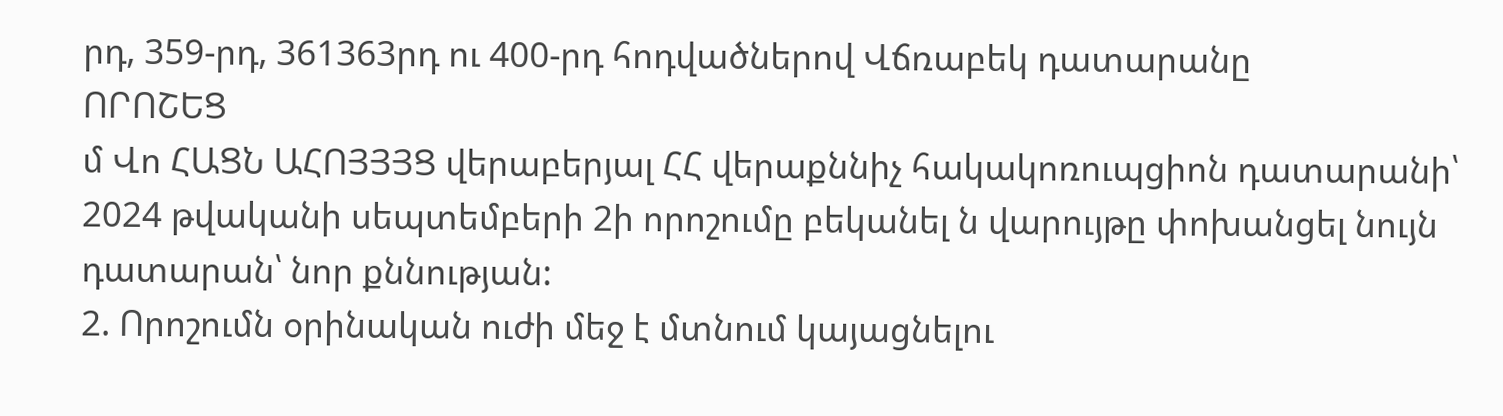րդ, 359-րդ, 361363րդ ու 400-րդ հոդվածներով Վճռաբեկ դատարանը
ՈՐՈՇԵՑ
մ Վո ՀԱՑՆ ԱՀՈՅՅՅՑ վերաբերյալ ՀՀ վերաքննիչ հակակոռուպցիոն դատարանի՝ 2024 թվականի սեպտեմբերի 2ի որոշումը բեկանել ն վարույթը փոխանցել նույն դատարան՝ նոր քննության:
2. Որոշումն օրինական ուժի մեջ է մտնում կայացնելու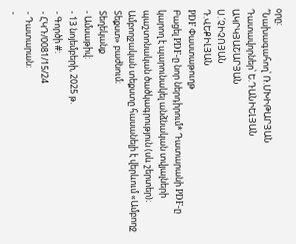օրը:
՞Նախագահող՝ Ռ.ՄԽԻԹԱՐՅԱՆ
Դատավորներ՝ Ե.ԴԱՆԻԵԼՅԱՆ
ԱԿՐԿՅԱՇԱՐՅԱՆ
Ս.՛ՉԻՉՈՅԱՆ
Դ.ՎԵՔԻԼՅԱՆ
PDF Փաստաթուղթ
Բացել PDF-ը նոր ներդիրում* Դատարանի PDF-ը կարող է պարունակել անձնական տվյալների պաշտոնական ծածկագրություն (սև շերտեր)։ Ամբողջական տեքստը հասանելի է վերևում «Ամբողջ Տեքստ» բաժնում։
Տեղեկանք
- Ամսաթիվ:
- 13 նոյեմբերի, 2025 թ.
- Գործի #:
- ՀԿԴ/0081/15/24
- Դատարան:
-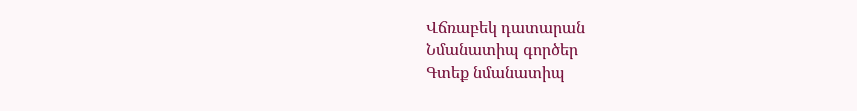Վճռաբեկ դատարան
Նմանատիպ գործեր
Գտեք նմանատիպ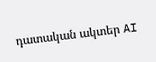դատական ակտեր AI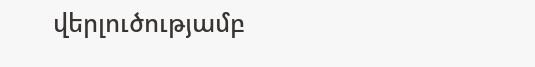վերլուծությամբ